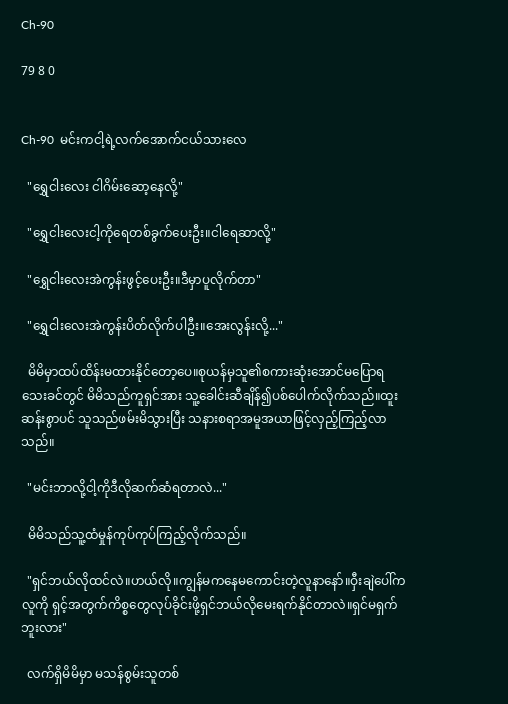Ch-90

79 8 0


Ch-90  မင်းကငါ့ရဲ့လက်အောက်ငယ်သားလေ

  "ရွှေငါးလေး ငါဂိမ်းဆော့နေလို့"

  "ရွှေငါးလေးငါ့ကိုရေတစ်ခွက်ပေးဦး။ငါရေဆာလို့"

  "ရွှေငါးလေးအဲကွန်းဖွင့်ပေးဦး။ဒီမှာပူလိုက်တာ"

  "ရွှေငါးလေးအဲကွန်း‌ပိတ်လိုက်ပါဦး။အေးလွန်းလို့..."

  မိမိမှာထပ်ထိန်းမထားနိုင်တော့ပေ။စုယန်မှသူ၏စကားဆုံးအောင်မပြောရသေးခင်တွင် မိမိသည်ကူရှင်အား သူ့ခေါင်းဆီချိန်၍ပစ်ပေါက်လိုက်သည်။ထူးဆန်းစွာပင် သူသည်ဖမ်းမိသွားပြီး သနားစရာအမူအယာဖြင့်လှည့်ကြည့်လာသည်။

  "မင်းဘာလို့ငါ့ကိုဒီလိုဆက်ဆံရတာလဲ..."

  မိမိသည်သူ့ထံမှုန်ကုပ်ကုပ်ကြည့်လိုက်သည်။

  "ရှင်ဘယ်လိုထင်လဲ။ဟယ်လို။ကျွန်မကနေမကောင်းတဲ့လူနာနော်။ဝှီးချဲပေါ်ကလူကို ရှင့်အတွက်ကိစ္စတွေလုပ်ခိုင်းဖို့ရှင်ဘယ်လိုမေးရက်နိုင်တာလဲ။ရှင်မရှက်ဘူးလား"

  လက်ရှိမိမိမှာ မသန်စွမ်းသူတစ်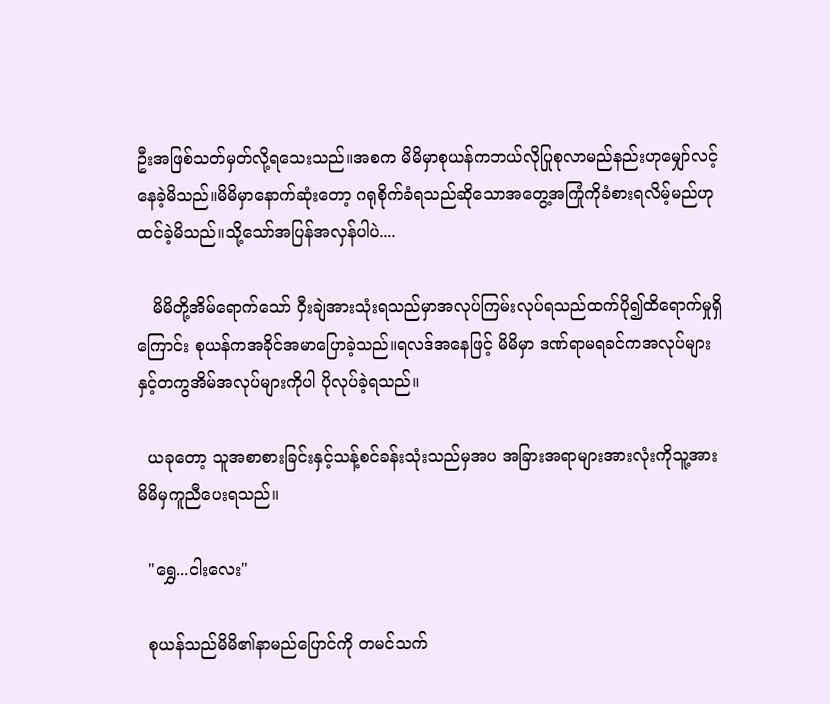ဦးအဖြစ်သတ်မှတ်လို့ရသေးသည်။အစက မိမိမှာစုယန်ကဘယ်လိုပြုစုလာမည်နည်းဟုမျှော်လင့်နေခဲ့မိသည်။မိမိမှာနောက်ဆုံးတော့ ဂရုစိုက်ခံရသည်ဆိုသောအတွေ့အကြုံကိုခံစားရလိမ့်မည်ဟုထင်ခဲ့မိသည်။သို့သော်အပြန်အလှန်ပါပဲ....

   မိမိတို့အိမ်ရောက်သော် ဝှီးချဲအားသုံးရသည်မှာအလုပ်ကြမ်းလုပ်ရသည်ထက်ပို၍ထိရောက်မှုရှိကြောင်း စုယန်ကအခိုင်အမာပြောခဲ့သည်။ရလဒ်အနေဖြင့် မိမိမှာ ဒဏ်ရာမရခင်ကအလုပ်များနှင့်တကွအိမ်အလုပ်များကိုပါ ပိုလုပ်ခဲ့ရသည်။

  ယခုတော့ သူအစာစားခြင်းနှင့်သန့်စင်ခန်းသုံးသည်မှအပ အခြားအရာများအားလုံးကိုသူ့အားမိမိမှကူညီပေးရသည်။

  "ရွှေ...ငါးလေး"

  စုယန်သည်မိမိ၏နာမည်ပြောင်ကို တမင်သက်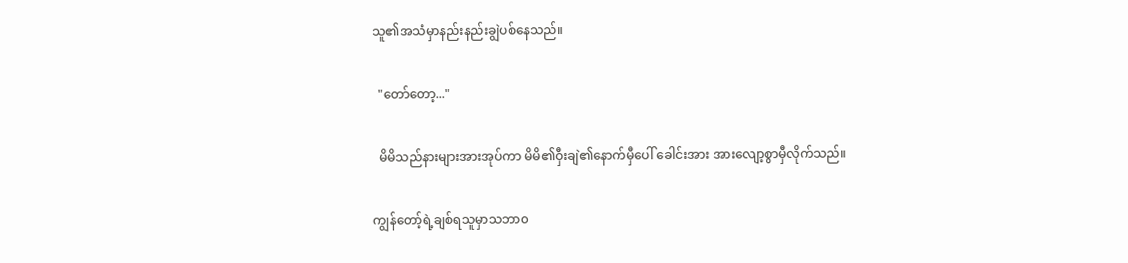သူ၏အသံမှာနည်းနည်းချွဲပစ်နေသည်။

  "တော်တော့..."

  မိမိသည်နားများအားအုပ်ကာ မိမိ၏ဝှီးချဲ၏နောက်မှီပေါ် ခေါင်းအား အားလျော့စွာမှီလိုက်သည်။

ကျွန်တော့်ရဲ့ချစ်ရသူမှာသဘာ၀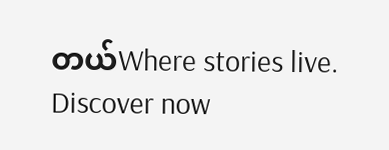တယ်Where stories live. Discover now